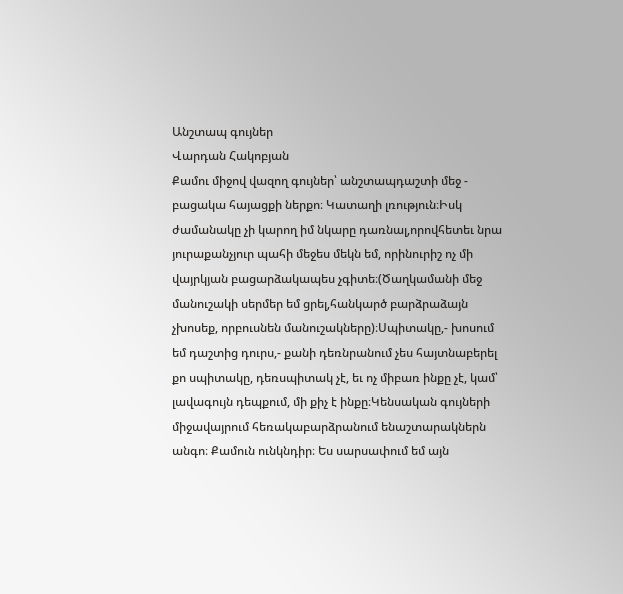Անշտապ գույներ
Վարդան Հակոբյան
Քամու միջով վազող գույներ՝ անշտապդաշտի մեջ - բացակա հայացքի ներքո։ Կատաղի լռություն։Իսկ ժամանակը չի կարող իմ նկարը դառնալ,որովհետեւ նրա յուրաքանչյուր պահի մեջես մեկն եմ, որինուրիշ ոչ մի վայրկյան բացարձակապես չգիտե։(Ծաղկամանի մեջ մանուշակի սերմեր եմ ցրել,հանկարծ բարձրաձայն չխոսեք, որբուսնեն մանուշակները)։Սպիտակը,- խոսում եմ դաշտից դուրս,- քանի դեռնրանում չես հայտնաբերել քո սպիտակը, դեռսպիտակ չէ, եւ ոչ միբառ ինքը չէ, կամ՝ լավագույն դեպքում, մի քիչ է ինքը։Կենսական գույների միջավայրում հեռակաբարձրանում ենաշտարակներն անգո։ Քամուն ունկնդիր։ Ես սարսափում եմ այն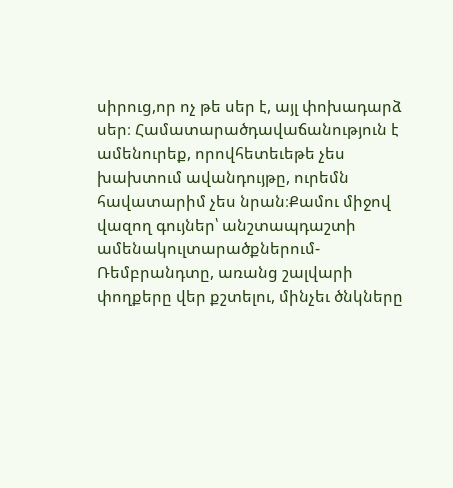սիրուց,որ ոչ թե սեր է, այլ փոխադարձ սեր։ Համատարածդավաճանություն է ամենուրեք, որովհետեւեթե չես խախտում ավանդույթը, ուրեմն հավատարիմ չես նրան։Քամու միջով վազող գույներ՝ անշտապդաշտի ամենակուլտարածքներում- Ռեմբրանդտը, առանց շալվարի փողքերը վեր քշտելու, մինչեւ ծնկները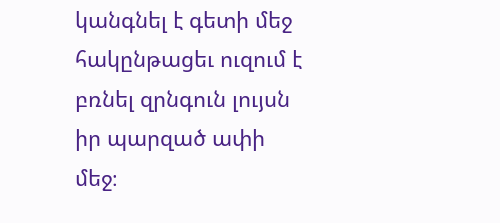կանգնել է գետի մեջ հակընթացեւ ուզում է բռնել զրնգուն լույսն իր պարզած ափի մեջ։